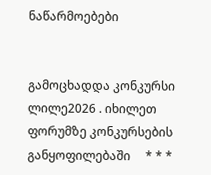ნაწარმოებები


გამოცხადდა კონკურსი ლილე2026 . იხილეთ ფორუმზე კონკურსების განყოფილებაში     * * *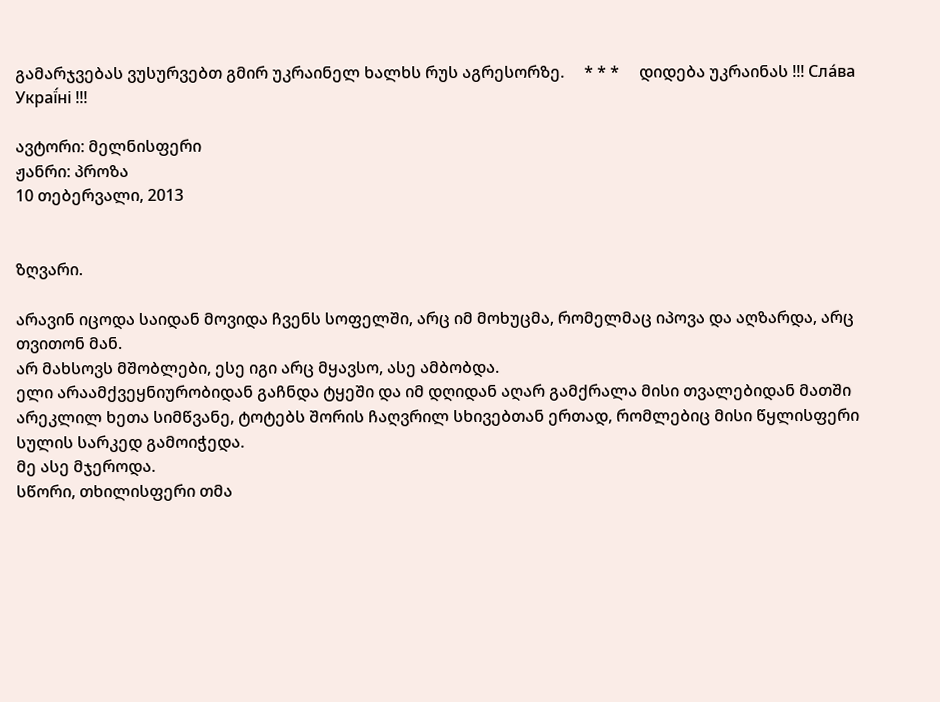გამარჯვებას ვუსურვებთ გმირ უკრაინელ ხალხს რუს აგრესორზე.     * * *     დიდება უკრაინას !!! Сла́ва Украї́ні !!!

ავტორი: მელნისფერი
ჟანრი: პროზა
10 თებერვალი, 2013


ზღვარი.

არავინ იცოდა საიდან მოვიდა ჩვენს სოფელში, არც იმ მოხუცმა, რომელმაც იპოვა და აღზარდა, არც თვითონ მან.
არ მახსოვს მშობლები, ესე იგი არც მყავსო, ასე ამბობდა.
ელი არაამქვეყნიურობიდან გაჩნდა ტყეში და იმ დღიდან აღარ გამქრალა მისი თვალებიდან მათში არეკლილ ხეთა სიმწვანე, ტოტებს შორის ჩაღვრილ სხივებთან ერთად, რომლებიც მისი წყლისფერი სულის სარკედ გამოიჭედა.
მე ასე მჯეროდა.
სწორი, თხილისფერი თმა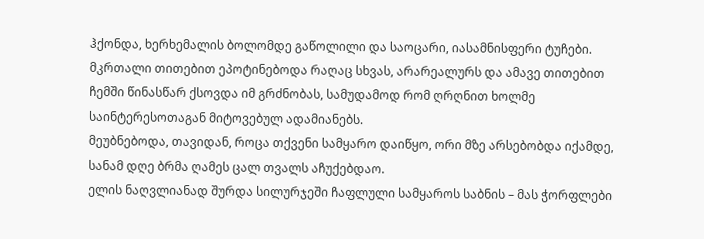ჰქონდა, ხერხემალის ბოლომდე გაწოლილი და საოცარი, იასამნისფერი ტუჩები. მკრთალი თითებით ეპოტინებოდა რაღაც სხვას, არარეალურს და ამავე თითებით ჩემში წინასწარ ქსოვდა იმ გრძნობას, სამუდამოდ რომ ღრღნით ხოლმე საინტერესოთაგან მიტოვებულ ადამიანებს.
მეუბნებოდა, თავიდან, როცა თქვენი სამყარო დაიწყო, ორი მზე არსებობდა იქამდე, სანამ დღე ბრმა ღამეს ცალ თვალს აჩუქებდაო.
ელის ნაღვლიანად შურდა სილურჯეში ჩაფლული სამყაროს საბნის – მას ჭორფლები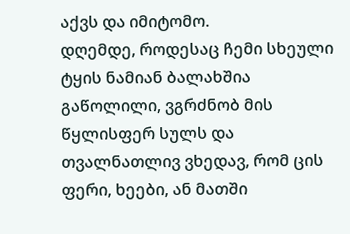აქვს და იმიტომო.
დღემდე, როდესაც ჩემი სხეული ტყის ნამიან ბალახშია გაწოლილი, ვგრძნობ მის წყლისფერ სულს და თვალნათლივ ვხედავ, რომ ცის ფერი, ხეები, ან მათში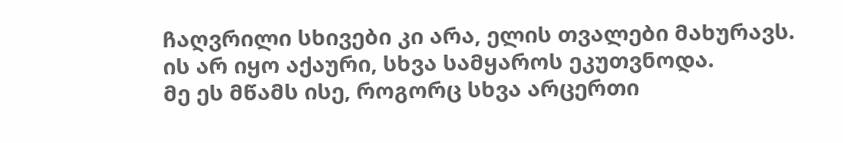ჩაღვრილი სხივები კი არა, ელის თვალები მახურავს.
ის არ იყო აქაური, სხვა სამყაროს ეკუთვნოდა.
მე ეს მწამს ისე, როგორც სხვა არცერთი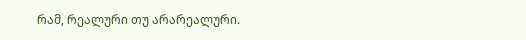რამ, რეალური თუ არარეალური.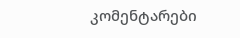კომენტარები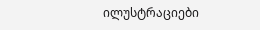ილუსტრაციები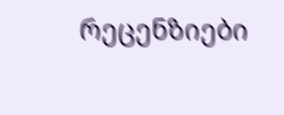რეცენზიები